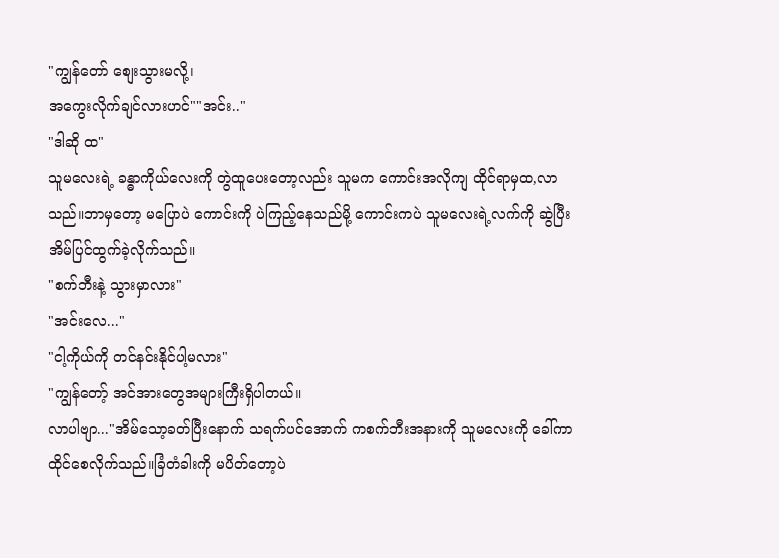"ကျွန်တော် စျေးသွားမလို့၊
အကွေးလိုက်ချင်လားဟင်""အင်း.."
"ဒါဆို ထ"
သူမလေးရဲ့ ခန္ဓာကိုယ်လေးကို တွဲထူပေးတော့လည်း သူမက ကောင်းအလိုကျ ထိုင်ရာမှထ,လာသည်။ဘာမှတော့ မပြောပဲ ကောင်းကို ပဲကြည့်နေသည်မို့ ကောင်းကပဲ သူမလေးရဲ့လက်ကို ဆွဲပြီး အိမ်ပြင်ထွက်ခဲ့လိုက်သည်။
"စက်ဘီးနဲ့ သွားမှာလား"
"အင်းလေ..."
"ငါ့ကိုယ်ကို တင်နင်းနိုင်ပါ့မလား"
"ကျွန်တော့် အင်အားတွေအများကြီးရှိပါတယ်။
လာပါဗျာ..."အိမ်သော့ခတ်ပြီးနောက် သရက်ပင်အောက် ကစက်ဘီးအနားကို သူမလေးကို ခေါ်ကာ ထိုင်စေလိုက်သည်။ခြံတံခါးကို မပိတ်တော့ပဲ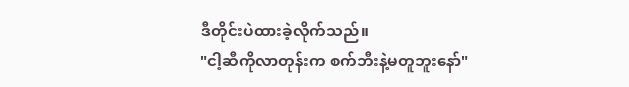ဒီတိုင်းပဲထားခဲ့လိုက်သည်။
"ငါ့ဆီကိုလာတုန်းက စက်ဘီးနဲ့မတူဘူးနော်"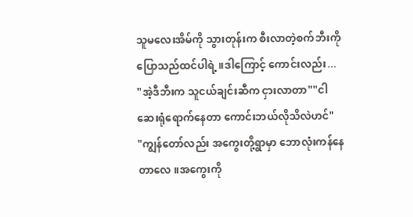သူမလေးအိမ်ကို သွားတုန်းက စီးလာတဲ့စက်ဘီးကိုပြောသည်ထင်ပါရဲ့။ဒါကြောင့် ကောင်းလည်း...
"အဲ့ဒီဘီးက သူငယ်ချင်းဆီက ငှားလာတာ""ငါဆေးရုံရောက်နေတာ ကောင်းဘယ်လိုသိလဲဟင်"
"ကျွန်တော်လည်း အကွေးတို့ရွာမှာ ဘောလုံးကန်နေတာလေ။အကွေးကို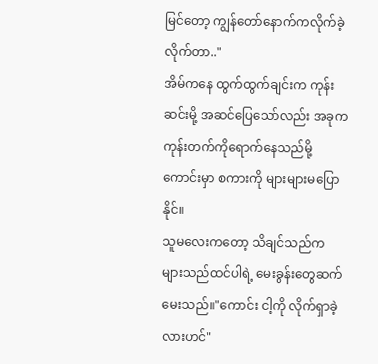မြင်တော့ ကျွန်တော်နောက်ကလိုက်ခဲ့လိုက်တာ.."
အိမ်ကနေ ထွက်ထွက်ချင်းက ကုန်းဆင်းမို့ အဆင်ပြေသော်လည်း အခုက ကုန်းတက်ကိုရောက်နေသည်မို့ ကောင်းမှာ စကားကို များများမပြောနိုင်။
သူမလေးကတော့ သိချင်သည်က များသည်ထင်ပါရဲ့ မေးခွန်းတွေဆက်မေးသည်။"ကောင်း ငါ့ကို လိုက်ရှာခဲ့လားဟင်"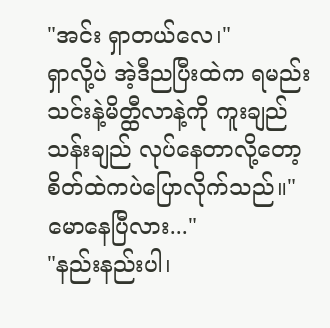"အင်း ရှာတယ်လေ၊"
ရှာလို့ပဲ အဲ့ဒီညပြီးထဲက ရမည်းသင်းနဲ့မိတ္ထီလာနဲ့ကို ကူးချည်သန်းချည် လုပ်နေတာလို့တော့ စိတ်ထဲကပဲပြောလိုက်သည်။"မောနေပြီလား..."
"နည်းနည်းပါ၊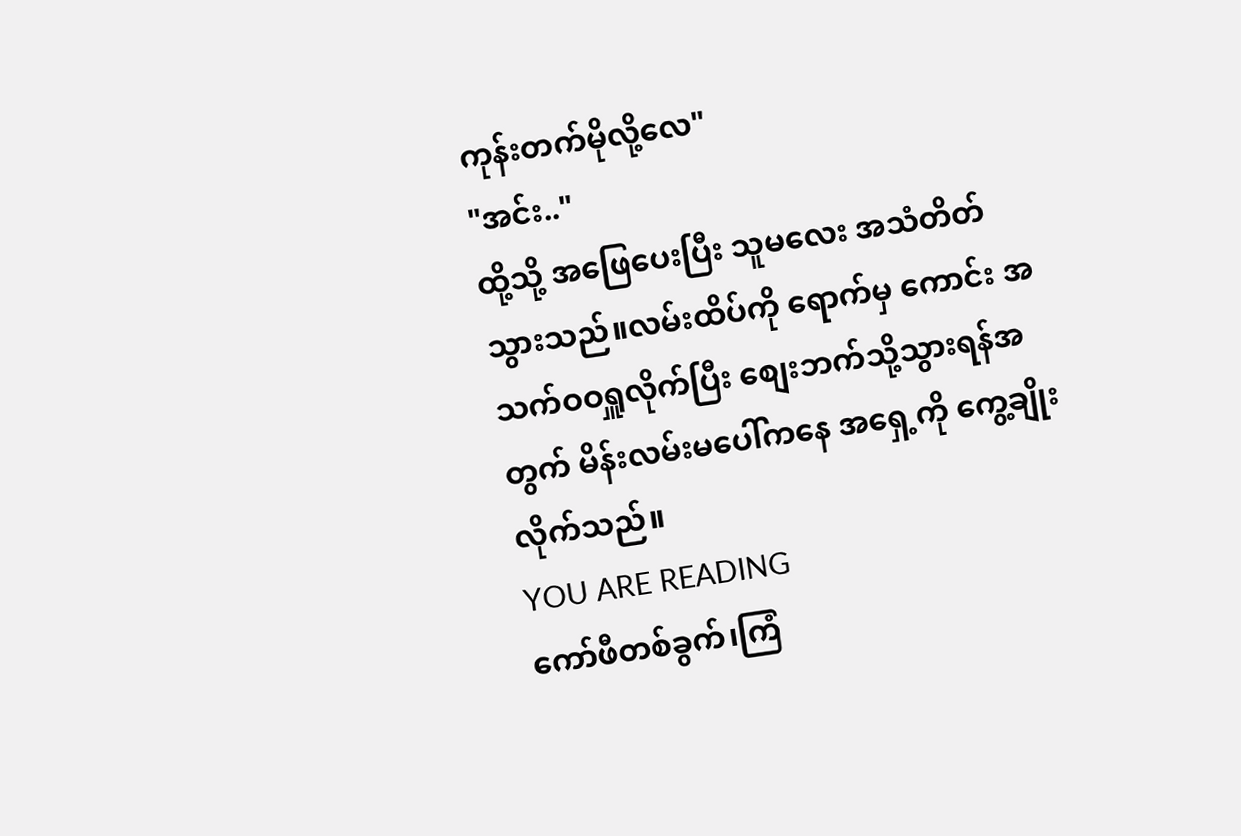ကုန်းတက်မိုလို့လေ"
"အင်း.."
ထို့သို့ အဖြေပေးပြီး သူမလေး အသံတိတ်သွားသည်။လမ်းထိပ်ကို ရောက်မှ ကောင်း အသက်ဝဝရှူလိုက်ပြီး စျေးဘက်သို့သွားရန်အတွက် မိန်းလမ်းမပေါ်ကနေ အရှေ့ကို ကွေ့ချိုးလိုက်သည်။
YOU ARE READING
ကော်ဖီတစ်ခွက်၊ကြံ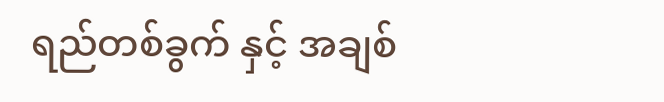ရည်တစ်ခွက် နှင့် အချစ်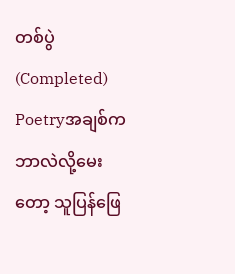တစ်ပွဲ (Completed)
Poetryအချစ်ကဘာလဲလို့မေးတော့ သူပြန်ဖြေ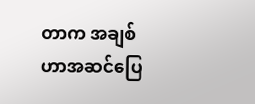တာက အချစ်ဟာအဆင်ပြေ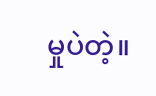မှုပဲတဲ့။